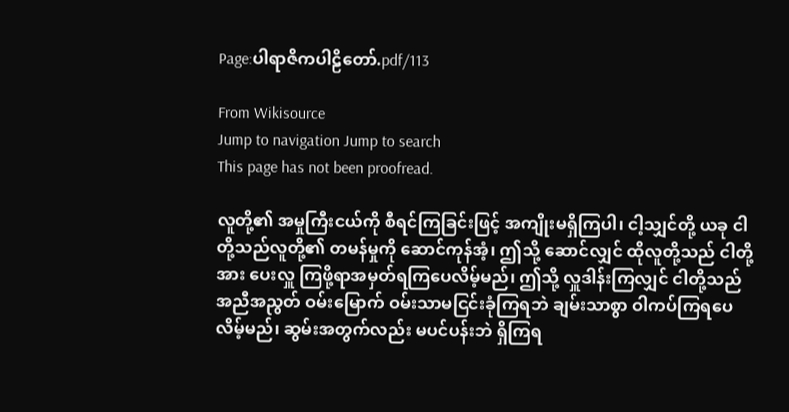Page:ပါရာဇိကပါဠိတော်.pdf/113

From Wikisource
Jump to navigation Jump to search
This page has not been proofread.

လူတို့၏ အမှုကြီးငယ်ကို စီရင်ကြခြင်းဖြင့် အကျိုးမရှိကြပါ၊ ငါ့သျှင်တို့ ယခု ငါတို့သည်လူတို့၏ တမန်မှုကို ဆောင်ကုန်အံ့၊ ဤသို့ ဆောင်လျှင် ထိုလူတို့သည် ငါတို့အား ပေးလှူ ကြဖို့ရာအမှတ်ရကြပေလိမ့်မည်၊ ဤသို့ လှူဒါန်းကြလျှင် ငါတို့သည် အညီအညွတ် ဝမ်းမြောက် ဝမ်းသာမငြင်းခုံကြရဘဲ ချမ်းသာစွာ ဝါကပ်ကြရပေလိမ့်မည်၊ ဆွမ်းအတွက်လည်း မပင်ပန်းဘဲ ရှိကြရ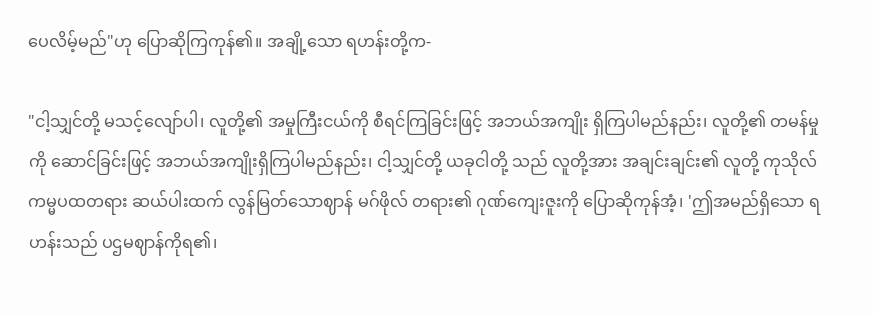ပေလိမ့်မည်"ဟု ပြောဆိုကြကုန်၏။ အချို့သော ရဟန်းတို့က-

"ငါ့သျှင်တို့ မသင့်လျော်ပါ၊ လူတို့၏ အမှုကြီးငယ်ကို စီရင်ကြခြင်းဖြင့် အဘယ်အကျိုး ရှိကြပါမည်နည်း၊ လူတို့၏ တမန်မှုကို ဆောင်ခြင်းဖြင့် အဘယ်အကျိုးရှိကြပါမည်နည်း၊ ငါ့သျှင်တို့ ယခုငါတို့ သည် လူတို့အား အချင်းချင်း၏ လူတို့ ကုသိုလ်ကမ္မပထတရား ဆယ်ပါးထက် လွန်မြတ်သောဈာန် မဂ်ဖိုလ် တရား၏ ဂုဏ်ကျေးဇူးကို ပြောဆိုကုန်အံ့၊ 'ဤအမည်ရှိသော ရဟန်းသည် ပဌမဈာန်ကိုရ၏၊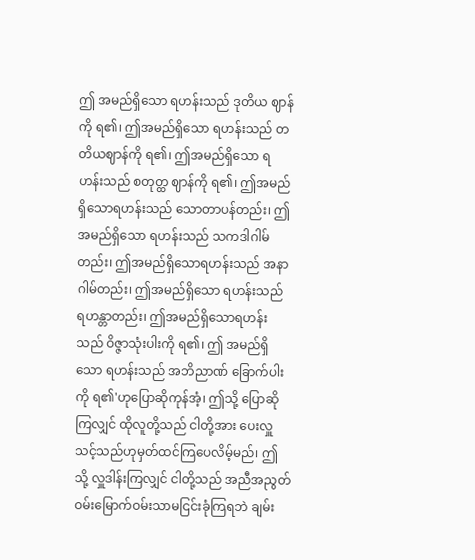ဤ အမည်ရှိသော ရဟန်းသည် ဒုတိယ ဈာန်ကို ရ၏၊ ဤအမည်ရှိသော ရဟန်းသည် တတိယဈာန်ကို ရ၏၊ ဤအမည်ရှိသော ရဟန်းသည် စတုတ္ထ ဈာန်ကို ရ၏၊ ဤအမည်ရှိသောရဟန်းသည် သောတာပန်တည်း၊ ဤအမည်ရှိသော ရဟန်းသည် သကဒါဂါမ်တည်း၊ ဤအမည်ရှိသောရဟန်းသည် အနာဂါမ်တည်း၊ ဤအမည်ရှိသော ရဟန်းသည် ရဟန္တာတည်း၊ ဤအမည်ရှိသောရဟန်းသည် ဝိဇ္ဇာသုံးပါးကို ရ၏၊ ဤ အမည်ရှိသော ရဟန်းသည် အဘိညာဏ် ခြောက်ပါးကို ရ၏'ဟုပြောဆိုကုန်အံ့၊ ဤသို့ ပြောဆိုကြလျှင် ထိုလူတို့သည် ငါတို့အား ပေးလှူသင့်သည်ဟုမှတ်ထင်ကြပေလိမ့်မည်၊ ဤသို့ လှူဒါန်းကြလျှင် ငါတို့သည် အညီအညွတ် ဝမ်းမြောက်ဝမ်းသာမငြင်းခုံကြရဘဲ ချမ်း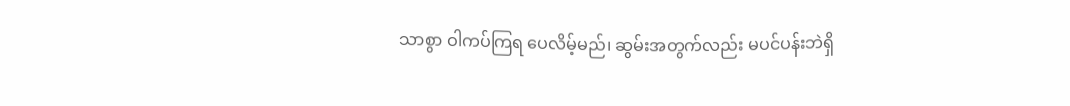သာစွာ ဝါကပ်ကြရ ပေလိမ့်မည်၊ ဆွမ်းအတွက်လည်း မပင်ပန်းဘဲရှိ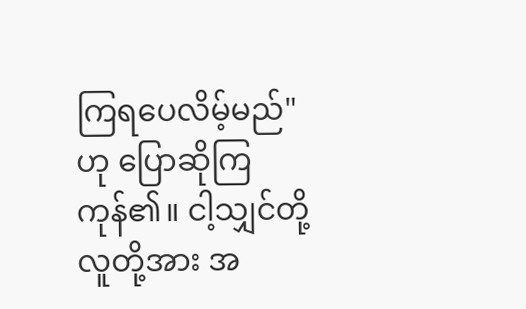ကြရပေလိမ့်မည်"ဟု ပြောဆိုကြကုန်၏။ ငါ့သျှင်တို့ လူတို့အား အ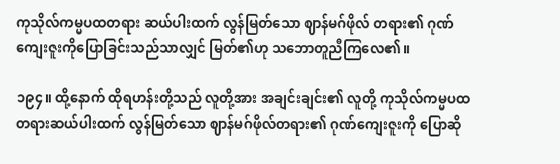ကုသိုလ်ကမ္မပထတရား ဆယ်ပါးထက် လွန်မြတ်သော ဈာန်မဂ်ဖိုလ် တရား၏ ဂုဏ်ကျေးဇူးကိုပြောခြင်းသည်သာလျှင် မြတ်၏ဟု သဘောတူညီကြလေ၏။

၁၉၄။ ထို့နောက် ထိုရဟန်းတို့သည် လူတို့အား အချင်းချင်း၏ လူတို့ ကုသိုလ်ကမ္မပထတရားဆယ်ပါးထက် လွန်မြတ်သော ဈာန်မဂ်ဖိုလ်တရား၏ ဂုဏ်ကျေးဇူးကို ပြောဆို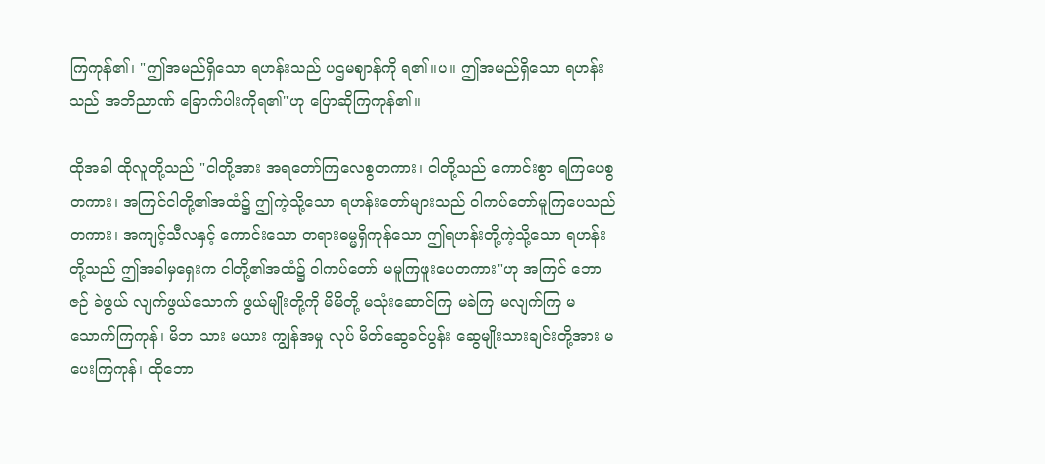ကြကုန်၏၊ "ဤအမည်ရှိသော ရဟန်းသည် ပဌမဈာန်ကို ရ၏။ပ။ ဤအမည်ရှိသော ရဟန်းသည် အဘိညာဏ် ခြောက်ပါးကိုရ၏"ဟု ပြောဆိုကြကုန်၏။

ထိုအခါ ထိုလူတို့သည် "ငါတို့အား အရတော်ကြလေစွတကား၊ ငါတို့သည် ကောင်းစွာ ရကြပေစွတကား၊ အကြင်ငါတို့၏အထံ၌ ဤကဲ့သို့သော ရဟန်းတော်များသည် ဝါကပ်တော်မူကြပေသည်တကား၊ အကျင့်သီလနှင့် ကောင်းသော တရားဓမ္မရှိကုန်သော ဤရဟန်းတို့ကဲ့သို့သော ရဟန်းတို့သည် ဤအခါမှရှေးက ငါတို့၏အထံ၌ ဝါကပ်တော် မမူကြဖူးပေတကား"ဟု အကြင် ဘောဇဉ် ခဲဖွယ် လျက်ဖွယ်သောက် ဖွယ်မျိုးတို့ကို မိမိတို့ မသုံးဆောင်ကြ မခဲကြ မလျက်ကြ မသောက်ကြကုန်၊ မိဘ သား မယား ကျွန်အမှု လုပ် မိတ်ဆွေခင်ပွန်း ဆွေမျိုးသားချင်းတို့အား မပေးကြကုန်၊ ထိုဘော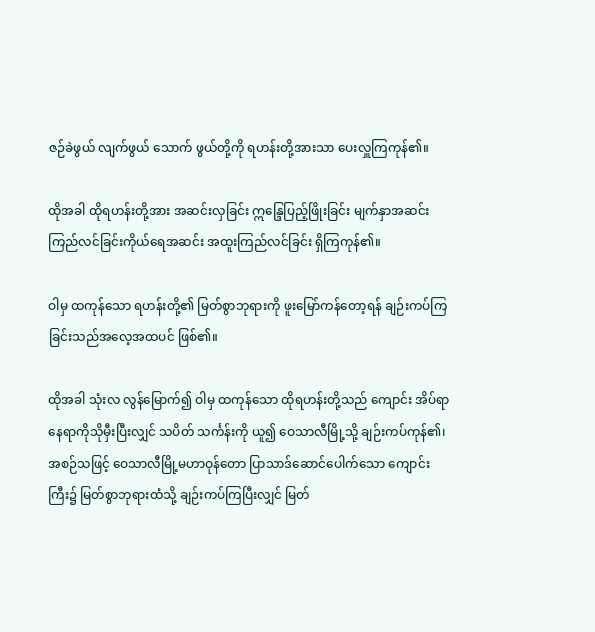ဇဉ်ခဲဖွယ် လျက်ဖွယ် သောက် ဖွယ်တို့ကို ရဟန်းတို့အားသာ ပေးလှူကြကုန်၏။

ထိုအခါ ထိုရဟန်းတို့အား အဆင်းလှခြင်း ဣန္ဒြေပြည့်ဖြိုးခြင်း မျက်နှာအဆင်း ကြည်လင်ခြင်းကိုယ်ရေအဆင်း အထူးကြည်လင်ခြင်း ရှိကြကုန်၏။

ဝါမှ ထကုန်သော ရဟန်းတို့၏ မြတ်စွာဘုရားကို ဖူးမြော်ကန်တော့ရန် ချဉ်းကပ်ကြခြင်းသည်အလေ့အထပင် ဖြစ်၏။

ထိုအခါ သုံးလ လွန်မြောက်၍ ဝါမှ ထကုန်သော ထိုရဟန်းတို့သည် ကျောင်း အိပ်ရာ နေရာကိုသိုမှီးပြီးလျှင် သပိတ် သင်္ကန်းကို ယူ၍ ဝေသာလီမြို့သို့ ချဉ်းကပ်ကုန်၏၊ အစဉ်သဖြင့် ဝေသာလီမြို့မဟာဝုန်တော ပြာသာဒ်ဆောင်ပေါက်သော ကျောင်းကြီး၌ မြတ်စွာဘုရားထံသို့ ချဉ်းကပ်ကြပြီးလျှင် မြတ်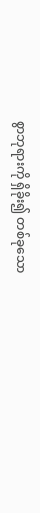စွာဘုရားကို ရှိခိုး၍ တစ်ခုသော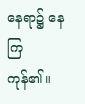နေရာ၌ နေကြကုန်၏။